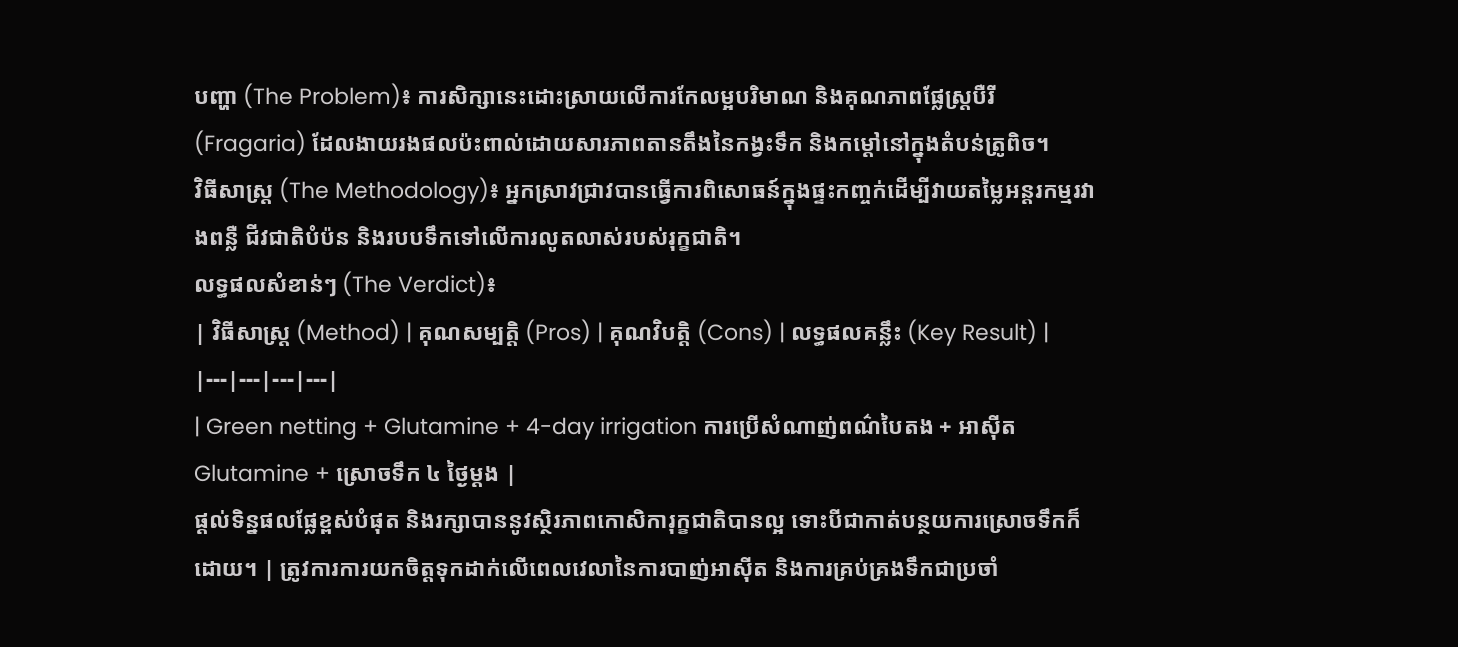បញ្ហា (The Problem)៖ ការសិក្សានេះដោះស្រាយលើការកែលម្អបរិមាណ និងគុណភាពផ្លែស្ត្របឺរី (Fragaria) ដែលងាយរងផលប៉ះពាល់ដោយសារភាពតានតឹងនៃកង្វះទឹក និងកម្ដៅនៅក្នុងតំបន់ត្រូពិច។
វិធីសាស្ត្រ (The Methodology)៖ អ្នកស្រាវជ្រាវបានធ្វើការពិសោធន៍ក្នុងផ្ទះកញ្ចក់ដើម្បីវាយតម្លៃអន្តរកម្មរវាងពន្លឺ ជីវជាតិបំប៉ន និងរបបទឹកទៅលើការលូតលាស់របស់រុក្ខជាតិ។
លទ្ធផលសំខាន់ៗ (The Verdict)៖
| វិធីសាស្ត្រ (Method) | គុណសម្បត្តិ (Pros) | គុណវិបត្តិ (Cons) | លទ្ធផលគន្លឹះ (Key Result) |
|---|---|---|---|
| Green netting + Glutamine + 4-day irrigation ការប្រើសំណាញ់ពណ៌បៃតង + អាស៊ីត Glutamine + ស្រោចទឹក ៤ ថ្ងៃម្តង |
ផ្តល់ទិន្នផលផ្លែខ្ពស់បំផុត និងរក្សាបាននូវស្ថិរភាពកោសិការុក្ខជាតិបានល្អ ទោះបីជាកាត់បន្ថយការស្រោចទឹកក៏ដោយ។ | ត្រូវការការយកចិត្តទុកដាក់លើពេលវេលានៃការបាញ់អាស៊ីត និងការគ្រប់គ្រងទឹកជាប្រចាំ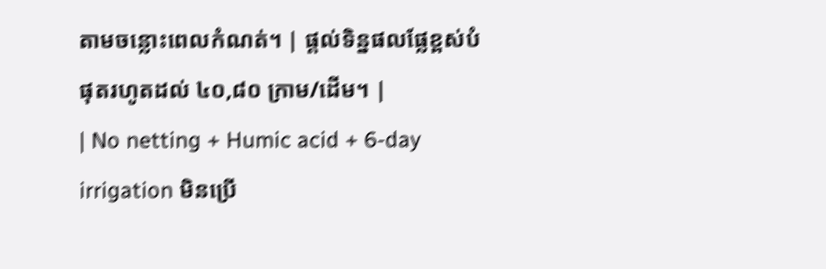តាមចន្លោះពេលកំណត់។ | ផ្តល់ទិន្នផលផ្លែខ្ពស់បំផុតរហូតដល់ ៤០,៨០ ក្រាម/ដើម។ |
| No netting + Humic acid + 6-day irrigation មិនប្រើ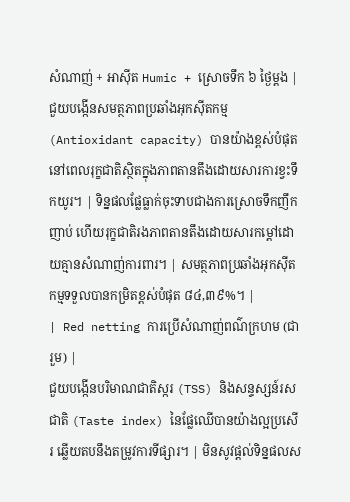សំណាញ់ + អាស៊ីត Humic + ស្រោចទឹក ៦ ថ្ងៃម្តង |
ជួយបង្កើនសមត្ថភាពប្រឆាំងអុកស៊ីតកម្ម (Antioxidant capacity) បានយ៉ាងខ្ពស់បំផុត នៅពេលរុក្ខជាតិស្ថិតក្នុងភាពតានតឹងដោយសារការខ្វះទឹកយូរ។ | ទិន្នផលផ្លែធ្លាក់ចុះទាបជាងការស្រោចទឹកញឹកញាប់ ហើយរុក្ខជាតិរងភាពតានតឹងដោយសារកម្ដៅដោយគ្មានសំណាញ់ការពារ។ | សមត្ថភាពប្រឆាំងអុកស៊ីតកម្មទទួលបានកម្រិតខ្ពស់បំផុត ៨៤,៣៩%។ |
| Red netting ការប្រើសំណាញ់ពណ៌ក្រហម (ជារួម) |
ជួយបង្កើនបរិមាណជាតិស្ករ (TSS) និងសន្ទស្សន៍រសជាតិ (Taste index) នៃផ្លែឈើបានយ៉ាងល្អប្រសើរ ឆ្លើយតបនឹងតម្រូវការទីផ្សារ។ | មិនសូវផ្តល់ទិន្នផលស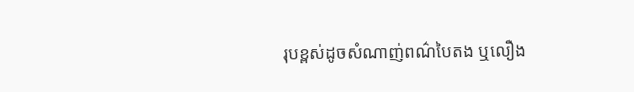រុបខ្ពស់ដូចសំណាញ់ពណ៌បៃតង ឬលឿង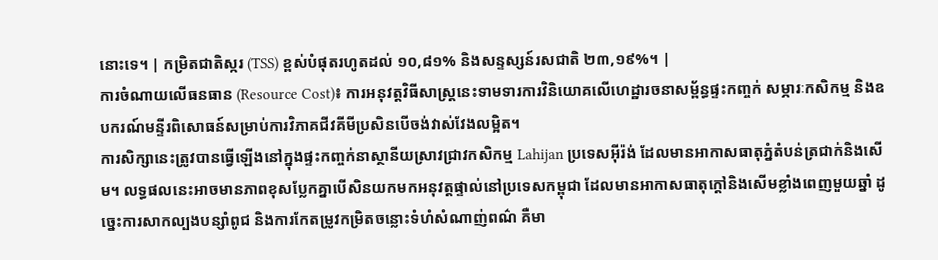នោះទេ។ | កម្រិតជាតិស្ករ (TSS) ខ្ពស់បំផុតរហូតដល់ ១០,៨១% និងសន្ទស្សន៍រសជាតិ ២៣,១៩%។ |
ការចំណាយលើធនធាន (Resource Cost)៖ ការអនុវត្តវិធីសាស្ត្រនេះទាមទារការវិនិយោគលើហេដ្ឋារចនាសម្ព័ន្ធផ្ទះកញ្ចក់ សម្ភារៈកសិកម្ម និងឧបករណ៍មន្ទីរពិសោធន៍សម្រាប់ការវិភាគជីវគីមីប្រសិនបើចង់វាស់វែងលម្អិត។
ការសិក្សានេះត្រូវបានធ្វើឡើងនៅក្នុងផ្ទះកញ្ចក់នាស្ថានីយស្រាវជ្រាវកសិកម្ម Lahijan ប្រទេសអ៊ីរ៉ង់ ដែលមានអាកាសធាតុភ្នំតំបន់ត្រជាក់និងសើម។ លទ្ធផលនេះអាចមានភាពខុសប្លែកគ្នាបើសិនយកមកអនុវត្តផ្ទាល់នៅប្រទេសកម្ពុជា ដែលមានអាកាសធាតុក្តៅនិងសើមខ្លាំងពេញមួយឆ្នាំ ដូច្នេះការសាកល្បងបន្សាំពូជ និងការកែតម្រូវកម្រិតចន្លោះទំហំសំណាញ់ពណ៌ គឺមា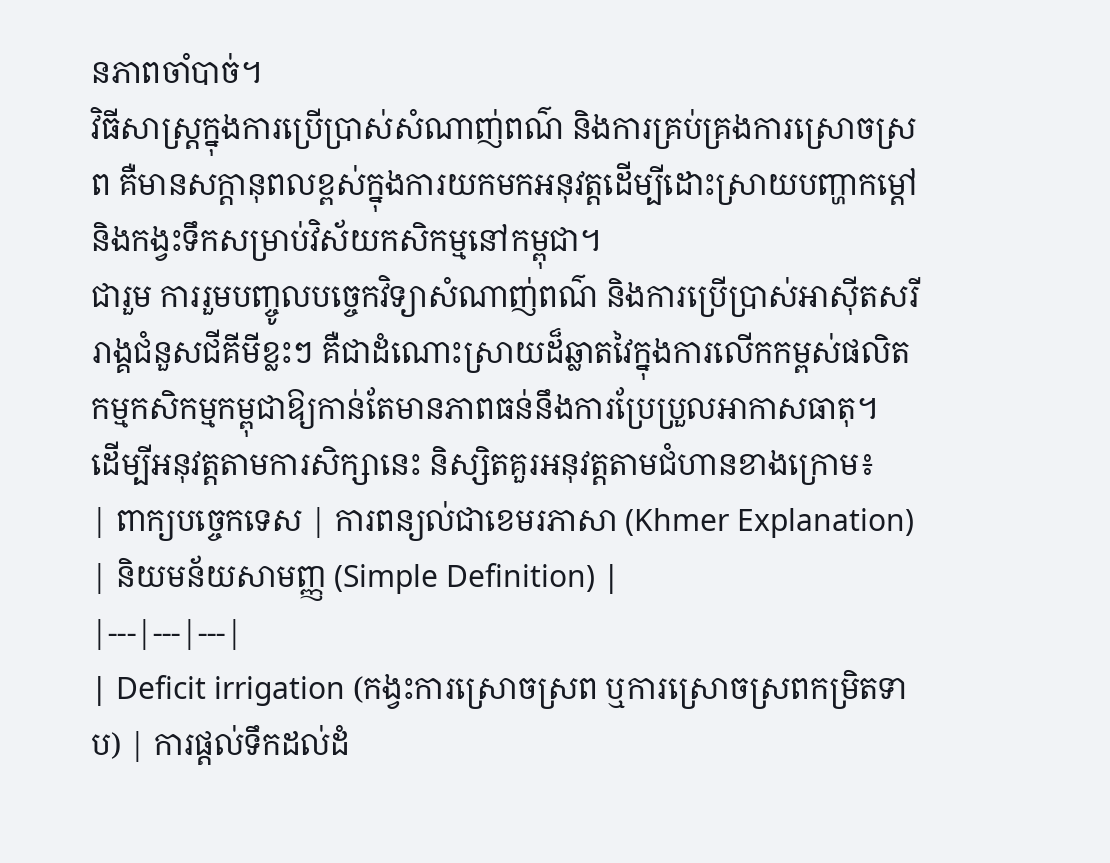នភាពចាំបាច់។
វិធីសាស្ត្រក្នុងការប្រើប្រាស់សំណាញ់ពណ៌ និងការគ្រប់គ្រងការស្រោចស្រព គឺមានសក្តានុពលខ្ពស់ក្នុងការយកមកអនុវត្តដើម្បីដោះស្រាយបញ្ហាកម្ដៅ និងកង្វះទឹកសម្រាប់វិស័យកសិកម្មនៅកម្ពុជា។
ជារួម ការរួមបញ្ចូលបច្ចេកវិទ្យាសំណាញ់ពណ៌ និងការប្រើប្រាស់អាស៊ីតសរីរាង្គជំនួសជីគីមីខ្លះៗ គឺជាដំណោះស្រាយដ៏ឆ្លាតវៃក្នុងការលើកកម្ពស់ផលិតកម្មកសិកម្មកម្ពុជាឱ្យកាន់តែមានភាពធន់នឹងការប្រែប្រួលអាកាសធាតុ។
ដើម្បីអនុវត្តតាមការសិក្សានេះ និស្សិតគួរអនុវត្តតាមជំហានខាងក្រោម៖
| ពាក្យបច្ចេកទេស | ការពន្យល់ជាខេមរភាសា (Khmer Explanation) | និយមន័យសាមញ្ញ (Simple Definition) |
|---|---|---|
| Deficit irrigation (កង្វះការស្រោចស្រព ឬការស្រោចស្រពកម្រិតទាប) | ការផ្តល់ទឹកដល់ដំ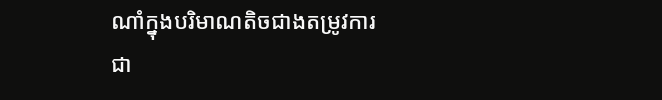ណាំក្នុងបរិមាណតិចជាងតម្រូវការជា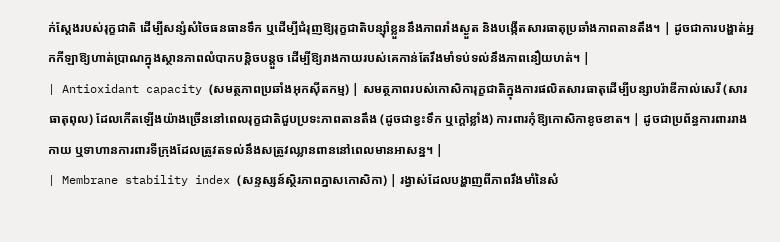ក់ស្តែងរបស់រុក្ខជាតិ ដើម្បីសន្សំសំចៃធនធានទឹក ឬដើម្បីជំរុញឱ្យរុក្ខជាតិបន្ស៊ាំខ្លួននឹងភាពរាំងស្ងួត និងបង្កើតសារធាតុប្រឆាំងភាពតានតឹង។ | ដូចជាការបង្ហាត់អ្នកកីឡាឱ្យហាត់ប្រាណក្នុងស្ថានភាពលំបាកបន្តិចបន្តួច ដើម្បីឱ្យរាងកាយរបស់គេកាន់តែរឹងមាំទប់ទល់នឹងភាពនឿយហត់។ |
| Antioxidant capacity (សមត្ថភាពប្រឆាំងអុកស៊ីតកម្ម) | សមត្ថភាពរបស់កោសិការុក្ខជាតិក្នុងការផលិតសារធាតុដើម្បីបន្សាបរ៉ាឌីកាល់សេរី (សារធាតុពុល) ដែលកើតឡើងយ៉ាងច្រើននៅពេលរុក្ខជាតិជួបប្រទះភាពតានតឹង (ដូចជាខ្វះទឹក ឬក្តៅខ្លាំង) ការពារកុំឱ្យកោសិកាខូចខាត។ | ដូចជាប្រព័ន្ធការពាររាងកាយ ឬទាហានការពារទីក្រុងដែលត្រូវតទល់នឹងសត្រូវឈ្លានពាននៅពេលមានអាសន្ន។ |
| Membrane stability index (សន្ទស្សន៍ស្ថិរភាពភ្នាសកោសិកា) | រង្វាស់ដែលបង្ហាញពីភាពរឹងមាំនៃសំ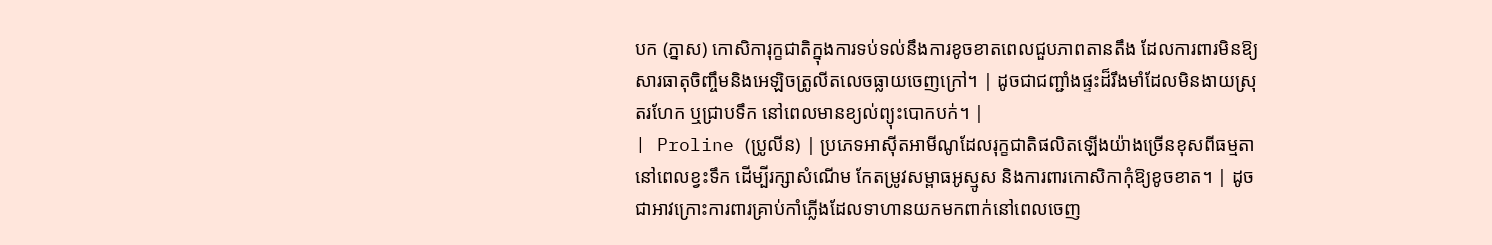បក (ភ្នាស) កោសិការុក្ខជាតិក្នុងការទប់ទល់នឹងការខូចខាតពេលជួបភាពតានតឹង ដែលការពារមិនឱ្យសារធាតុចិញ្ចឹមនិងអេឡិចត្រូលីតលេចធ្លាយចេញក្រៅ។ | ដូចជាជញ្ជាំងផ្ទះដ៏រឹងមាំដែលមិនងាយស្រុតរហែក ឬជ្រាបទឹក នៅពេលមានខ្យល់ព្យុះបោកបក់។ |
| Proline (ប្រូលីន) | ប្រភេទអាស៊ីតអាមីណូដែលរុក្ខជាតិផលិតឡើងយ៉ាងច្រើនខុសពីធម្មតានៅពេលខ្វះទឹក ដើម្បីរក្សាសំណើម កែតម្រូវសម្ពាធអូស្មូស និងការពារកោសិកាកុំឱ្យខូចខាត។ | ដូចជាអាវក្រោះការពារគ្រាប់កាំភ្លើងដែលទាហានយកមកពាក់នៅពេលចេញ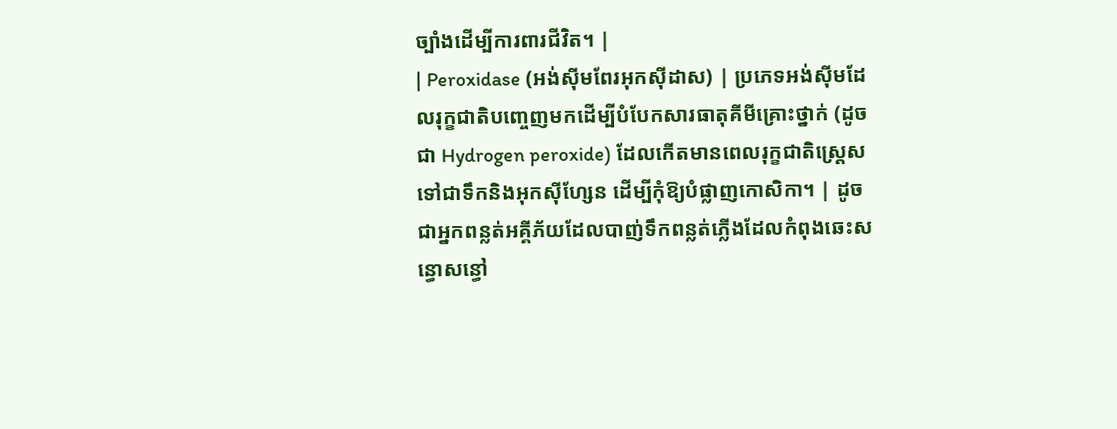ច្បាំងដើម្បីការពារជីវិត។ |
| Peroxidase (អង់ស៊ីមពែរអុកស៊ីដាស) | ប្រភេទអង់ស៊ីមដែលរុក្ខជាតិបញ្ចេញមកដើម្បីបំបែកសារធាតុគីមីគ្រោះថ្នាក់ (ដូចជា Hydrogen peroxide) ដែលកើតមានពេលរុក្ខជាតិស្ត្រេស ទៅជាទឹកនិងអុកស៊ីហ្សែន ដើម្បីកុំឱ្យបំផ្លាញកោសិកា។ | ដូចជាអ្នកពន្លត់អគ្គីភ័យដែលបាញ់ទឹកពន្លត់ភ្លើងដែលកំពុងឆេះសន្ធោសន្ធៅ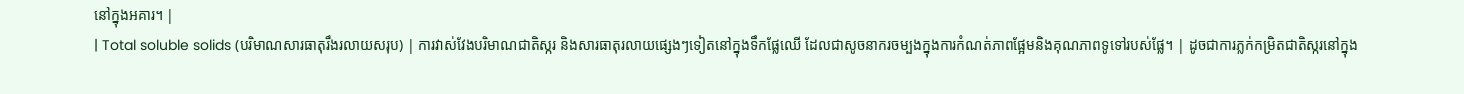នៅក្នុងអគារ។ |
| Total soluble solids (បរិមាណសារធាតុរឹងរលាយសរុប) | ការវាស់វែងបរិមាណជាតិស្ករ និងសារធាតុរលាយផ្សេងៗទៀតនៅក្នុងទឹកផ្លែឈើ ដែលជាសូចនាករចម្បងក្នុងការកំណត់ភាពផ្អែមនិងគុណភាពទូទៅរបស់ផ្លែ។ | ដូចជាការភ្លក់កម្រិតជាតិស្ករនៅក្នុង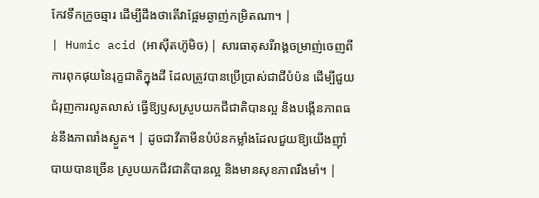កែវទឹកក្រូចឆ្មារ ដើម្បីដឹងថាតើវាផ្អែមឆ្ងាញ់កម្រិតណា។ |
| Humic acid (អាស៊ីតហ៊ូមិច) | សារធាតុសរីរាង្គចម្រាញ់ចេញពីការពុកផុយនៃរុក្ខជាតិក្នុងដី ដែលត្រូវបានប្រើប្រាស់ជាជីបំប៉ន ដើម្បីជួយជំរុញការលូតលាស់ ធ្វើឱ្យឫសស្រូបយកជីជាតិបានល្អ និងបង្កើនភាពធន់នឹងភាពរាំងស្ងួត។ | ដូចជាវីតាមីនបំប៉នកម្លាំងដែលជួយឱ្យយើងញ៉ាំបាយបានច្រើន ស្រូបយកជីវជាតិបានល្អ និងមានសុខភាពរឹងមាំ។ |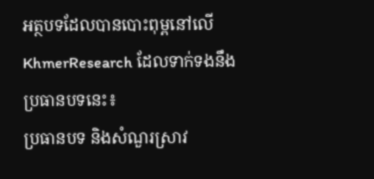អត្ថបទដែលបានបោះពុម្ពនៅលើ KhmerResearch ដែលទាក់ទងនឹងប្រធានបទនេះ៖
ប្រធានបទ និងសំណួរស្រាវ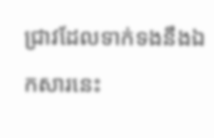ជ្រាវដែលទាក់ទងនឹងឯកសារនេះ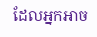ដែលអ្នកអាច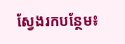ស្វែងរកបន្ថែម៖